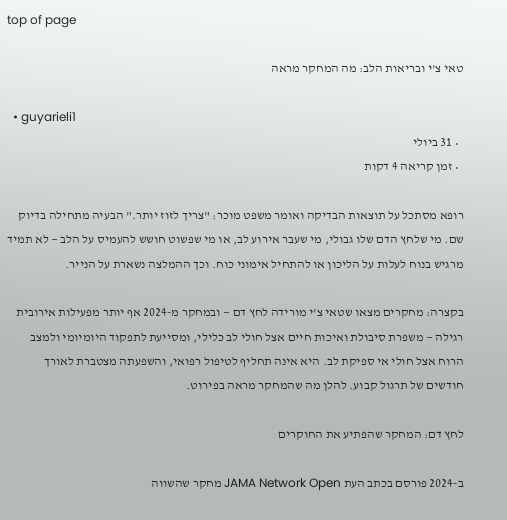top of page

טאי צ'י ובריאות הלב: מה המחקר מראה

  • guyarieli1
  • 31 ביולי
  • זמן קריאה 4 דקות

רופא מסתכל על תוצאות הבדיקה ואומר משפט מוכר: "צריך לזוז יותר." הבעיה מתחילה בדיוק שם. מי שלחץ הדם שלו גבולי, מי שעבר אירוע לב, או מי שפשוט חושש להעמיס על הלב — לא תמיד מרגיש בנוח לעלות על הליכון או להתחיל אימוני כוח. וכך ההמלצה נשארת על הנייר.

בקצרה: מחקרים מצאו שטאי צ'י מורידה לחץ דם — ובמחקר מ-2024 אף יותר מפעילות אירובית רגילה — משפרת סיבולת ואיכות חיים אצל חולי לב כלילי, ומסייעת לתפקוד היומיומי ולמצב הרוח אצל חולי אי ספיקת לב. היא אינה תחליף לטיפול רפואי, והשפעתה מצטברת לאורך חודשים של תרגול קבוע. להלן מה שהמחקר מראה בפירוט.

לחץ דם: המחקר שהפתיע את החוקרים

ב-2024 פורסם בכתב העת JAMA Network Open מחקר שהשווה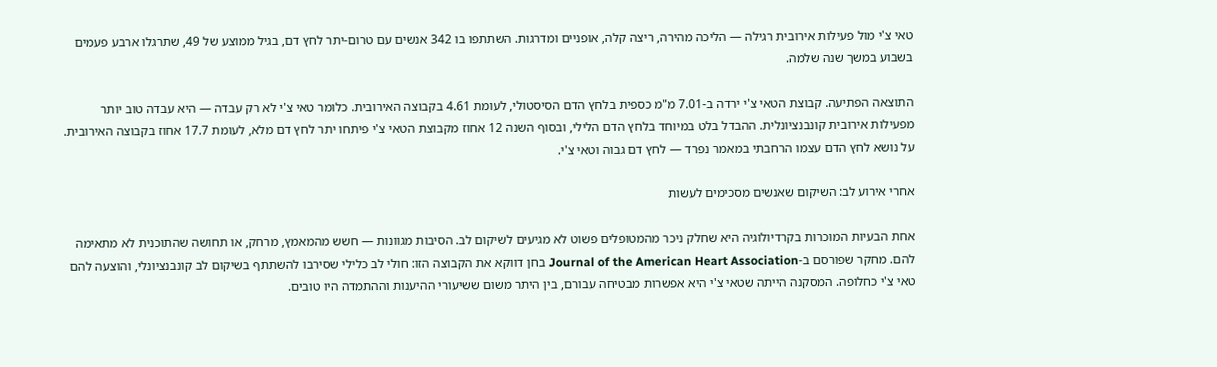טאי צ'י מול פעילות אירובית רגילה — הליכה מהירה, ריצה קלה, אופניים ומדרגות. השתתפו בו 342 אנשים עם טרום-יתר לחץ דם, בגיל ממוצע של 49, שתרגלו ארבע פעמים בשבוע במשך שנה שלמה.

התוצאה הפתיעה. קבוצת הטאי צ'י ירדה ב-7.01 מ"מ כספית בלחץ הדם הסיסטולי, לעומת 4.61 בקבוצה האירובית. כלומר טאי צ'י לא רק עבדה — היא עבדה טוב יותר מפעילות אירובית קונבנציונלית. ההבדל בלט במיוחד בלחץ הדם הלילי, ובסוף השנה 12 אחוז מקבוצת הטאי צ'י פיתחו יתר לחץ דם מלא, לעומת 17.7 אחוז בקבוצה האירובית. על נושא לחץ הדם עצמו הרחבתי במאמר נפרד — לחץ דם גבוה וטאי צ'י.

אחרי אירוע לב: השיקום שאנשים מסכימים לעשות

אחת הבעיות המוכרות בקרדיולוגיה היא שחלק ניכר מהמטופלים פשוט לא מגיעים לשיקום לב. הסיבות מגוונות — חשש מהמאמץ, מרחק, או תחושה שהתוכנית לא מתאימה להם. מחקר שפורסם ב-Journal of the American Heart Association בחן דווקא את הקבוצה הזו: חולי לב כלילי שסירבו להשתתף בשיקום לב קונבנציונלי, והוצעה להם טאי צ'י כחלופה. המסקנה הייתה שטאי צ'י היא אפשרות מבטיחה עבורם, בין היתר משום ששיעורי ההיענות וההתמדה היו טובים.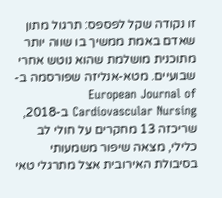זו נקודה שקל לפספס: תרגול מתון שאדם באמת ממשיך בו שווה יותר מתוכנית מושלמת שהוא נוטש אחרי שבועיים. מטא-אנליזה שפורסמה ב-European Journal of Cardiovascular Nursing ב-2018, שריכזה 13 מחקרים על חולי לב כלילי, מצאה שיפור משמעותי בסיבולת האירובית אצל מתרגלי טאי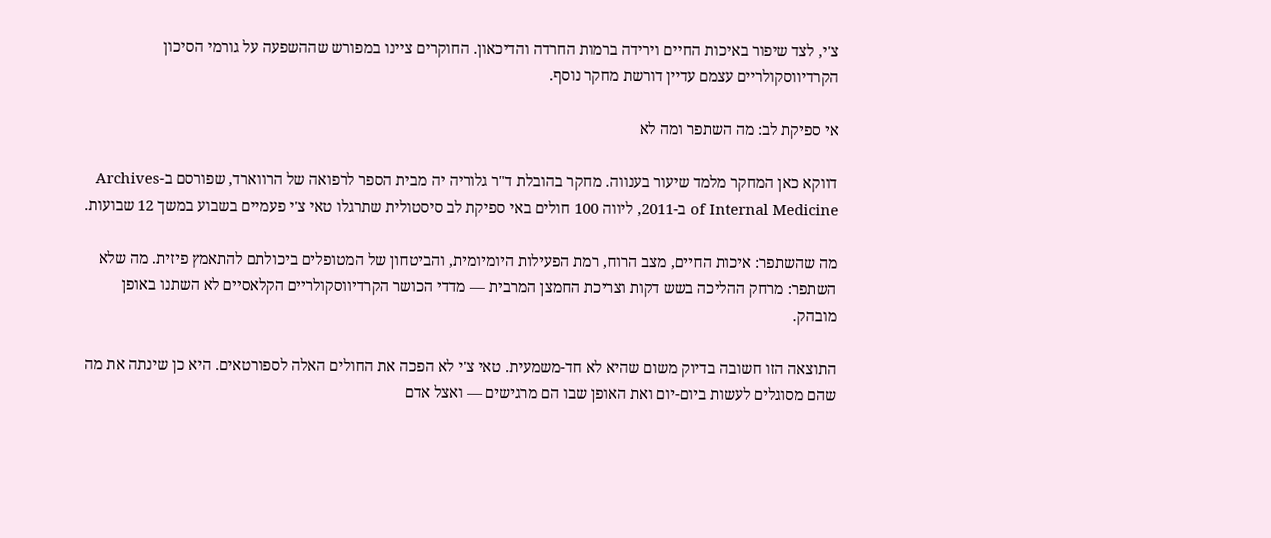צ'י, לצד שיפור באיכות החיים וירידה ברמות החרדה והדיכאון. החוקרים ציינו במפורש שההשפעה על גורמי הסיכון הקרדיווסקולריים עצמם עדיין דורשת מחקר נוסף.

אי ספיקת לב: מה השתפר ומה לא

דווקא כאן המחקר מלמד שיעור בענווה. מחקר בהובלת ד"ר גלוריה יה מבית הספר לרפואה של הרווארד, שפורסם ב-Archives of Internal Medicine ב-2011, ליווה 100 חולים באי ספיקת לב סיסטולית שתרגלו טאי צ'י פעמיים בשבוע במשך 12 שבועות.

מה שהשתפר: איכות החיים, מצב הרוח, רמת הפעילות היומיומית, והביטחון של המטופלים ביכולתם להתאמץ פיזית. מה שלא השתפר: מרחק ההליכה בשש דקות וצריכת החמצן המרבית — מדדי הכושר הקרדיווסקולריים הקלאסיים לא השתנו באופן מובהק.

התוצאה הזו חשובה בדיוק משום שהיא לא חד-משמעית. טאי צ'י לא הפכה את החולים האלה לספורטאים. היא כן שינתה את מה שהם מסוגלים לעשות ביום-יום ואת האופן שבו הם מרגישים — ואצל אדם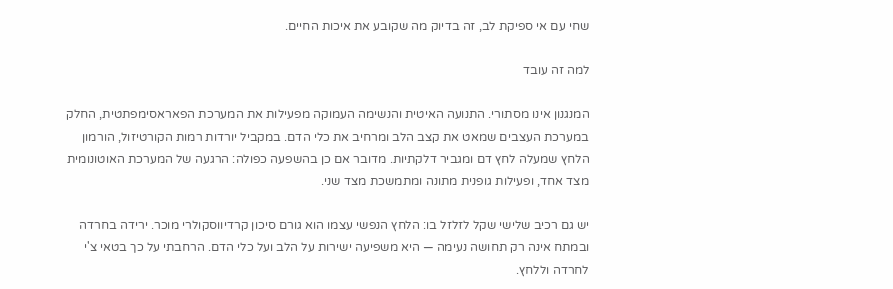שחי עם אי ספיקת לב, זה בדיוק מה שקובע את איכות החיים.

למה זה עובד

המנגנון אינו מסתורי. התנועה האיטית והנשימה העמוקה מפעילות את המערכת הפאראסימפתטית, החלק במערכת העצבים שמאט את קצב הלב ומרחיב את כלי הדם. במקביל יורדות רמות הקורטיזול, הורמון הלחץ שמעלה לחץ דם ומגביר דלקתיות. מדובר אם כן בהשפעה כפולה: הרגעה של המערכת האוטונומית מצד אחד, ופעילות גופנית מתונה ומתמשכת מצד שני.

יש גם רכיב שלישי שקל לזלזל בו: הלחץ הנפשי עצמו הוא גורם סיכון קרדיווסקולרי מוכר. ירידה בחרדה ובמתח אינה רק תחושה נעימה — היא משפיעה ישירות על הלב ועל כלי הדם. הרחבתי על כך בטאי צ'י לחרדה וללחץ.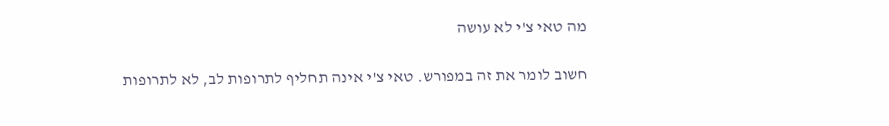מה טאי צ'י לא עושה

חשוב לומר את זה במפורש. טאי צ'י אינה תחליף לתרופות לב, לא לתרופות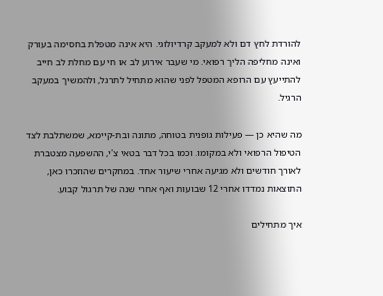להורדת לחץ דם ולא למעקב קרדיולוגי. היא אינה מטפלת בחסימה בעורק ואינה מחליפה הליך רפואי. מי שעבר אירוע לב או חי עם מחלת לב חייב להתייעץ עם הרופא המטפל לפני שהוא מתחיל לתרגל, ולהמשיך במעקב הרגיל.

מה שהיא כן — פעילות גופנית בטוחה, מתונה ובת-קיימא, שמשתלבת לצד הטיפול הרפואי ולא במקומו. וכמו בכל דבר בטאי צ'י, ההשפעה מצטברת לאורך חודשים ולא מגיעה אחרי שיעור אחד. במחקרים שהוזכרו כאן, התוצאות נמדדו אחרי 12 שבועות ואף אחרי שנה של תרגול קבוע.

איך מתחילים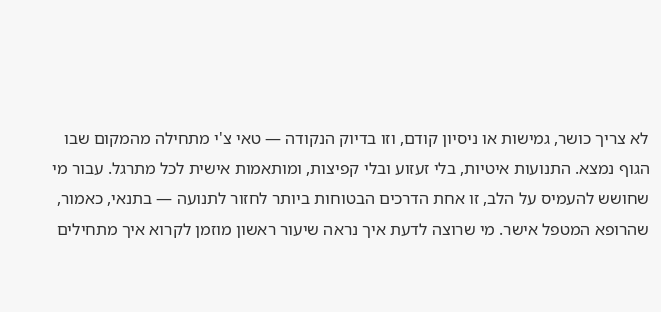לא צריך כושר, גמישות או ניסיון קודם, וזו בדיוק הנקודה — טאי צ'י מתחילה מהמקום שבו הגוף נמצא. התנועות איטיות, בלי זעזוע ובלי קפיצות, ומותאמות אישית לכל מתרגל. עבור מי שחושש להעמיס על הלב, זו אחת הדרכים הבטוחות ביותר לחזור לתנועה — בתנאי, כאמור, שהרופא המטפל אישר. מי שרוצה לדעת איך נראה שיעור ראשון מוזמן לקרוא איך מתחילים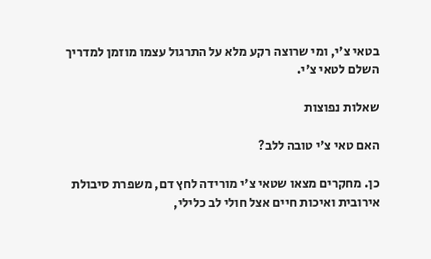בטאי צ'י, ומי שרוצה רקע מלא על התרגול עצמו מוזמן למדריך השלם לטאי צ'י.

שאלות נפוצות

האם טאי צ'י טובה ללב?

כן. מחקרים מצאו שטאי צ'י מורידה לחץ דם, משפרת סיבולת אירובית ואיכות חיים אצל חולי לב כלילי,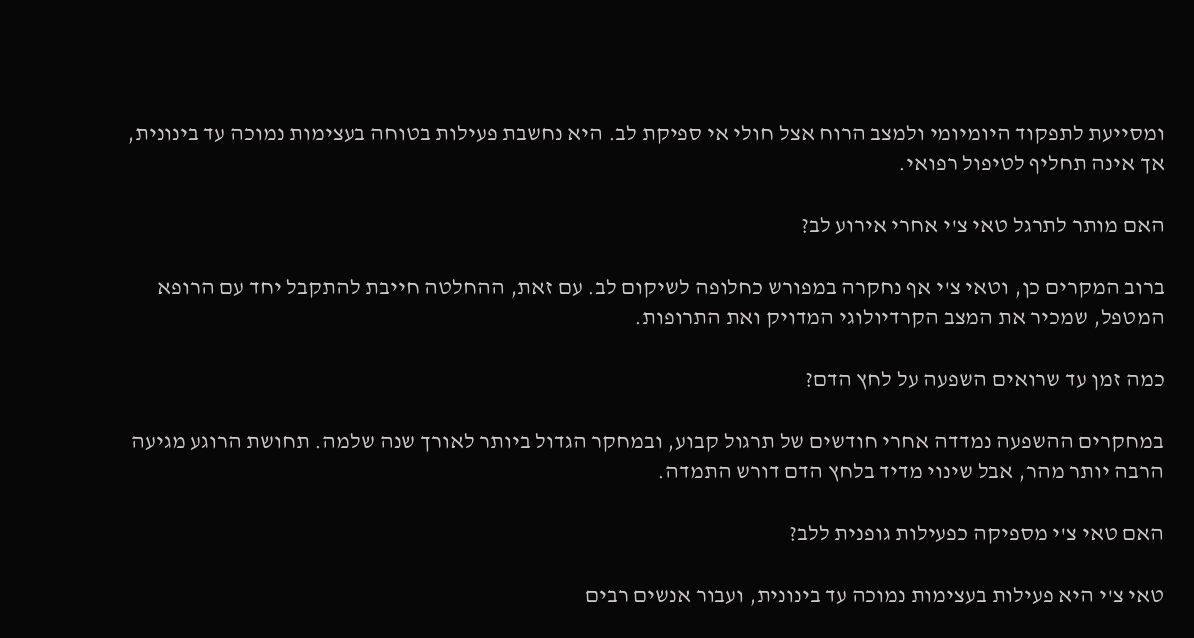ומסייעת לתפקוד היומיומי ולמצב הרוח אצל חולי אי ספיקת לב. היא נחשבת פעילות בטוחה בעצימות נמוכה עד בינונית, אך אינה תחליף לטיפול רפואי.

האם מותר לתרגל טאי צ'י אחרי אירוע לב?

ברוב המקרים כן, וטאי צ'י אף נחקרה במפורש כחלופה לשיקום לב. עם זאת, ההחלטה חייבת להתקבל יחד עם הרופא המטפל, שמכיר את המצב הקרדיולוגי המדויק ואת התרופות.

כמה זמן עד שרואים השפעה על לחץ הדם?

במחקרים ההשפעה נמדדה אחרי חודשים של תרגול קבוע, ובמחקר הגדול ביותר לאורך שנה שלמה. תחושת הרוגע מגיעה הרבה יותר מהר, אבל שינוי מדיד בלחץ הדם דורש התמדה.

האם טאי צ'י מספיקה כפעילות גופנית ללב?

טאי צ'י היא פעילות בעצימות נמוכה עד בינונית, ועבור אנשים רבים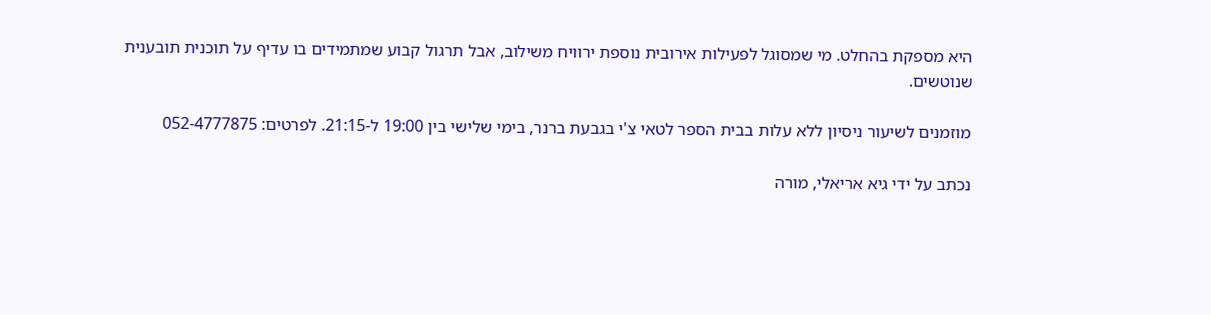היא מספקת בהחלט. מי שמסוגל לפעילות אירובית נוספת ירוויח משילוב, אבל תרגול קבוע שמתמידים בו עדיף על תוכנית תובענית שנוטשים.

מוזמנים לשיעור ניסיון ללא עלות בבית הספר לטאי צ'י בגבעת ברנר, בימי שלישי בין 19:00 ל-21:15. לפרטים: 052-4777875

נכתב על ידי גיא אריאלי, מורה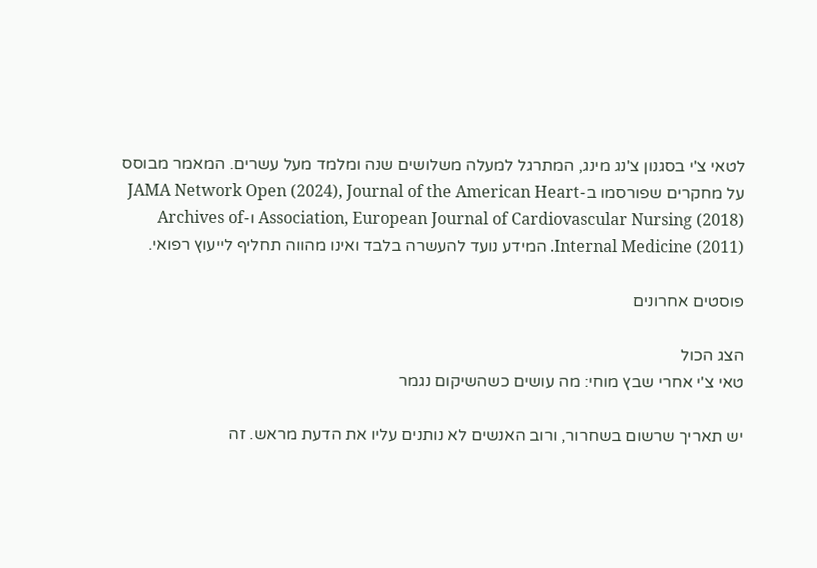לטאי צ'י בסגנון צ'נג מינג, המתרגל למעלה משלושים שנה ומלמד מעל עשרים. המאמר מבוסס על מחקרים שפורסמו ב-JAMA Network Open (2024), Journal of the American Heart Association, European Journal of Cardiovascular Nursing (2018) ו-Archives of Internal Medicine (2011). המידע נועד להעשרה בלבד ואינו מהווה תחליף לייעוץ רפואי.

פוסטים אחרונים

הצג הכול
טאי צ'י אחרי שבץ מוחי: מה עושים כשהשיקום נגמר

יש תאריך שרשום בשחרור, ורוב האנשים לא נותנים עליו את הדעת מראש. זה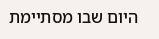היום שבו מסתיימת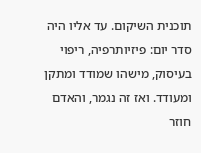תוכנית השיקום. עד אליו היה סדר יום: פיזיותרפיה, ריפוי בעיסוק, מישהו שמודד ומתקן ומעודד. ואז זה נגמר, והאדם חוזר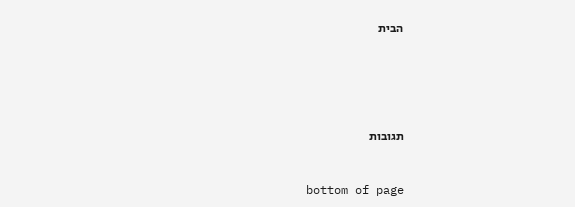הבית





תגובות


bottom of page